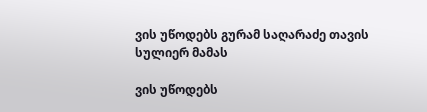ვის უწოდებს გურამ საღარაძე თავის სულიერ მამას

ვის უწოდებს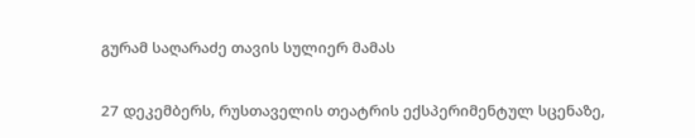გურამ საღარაძე თავის სულიერ მამას

27 დეკემბერს, რუსთაველის თეატრის ექსპერიმენტულ სცენაზე,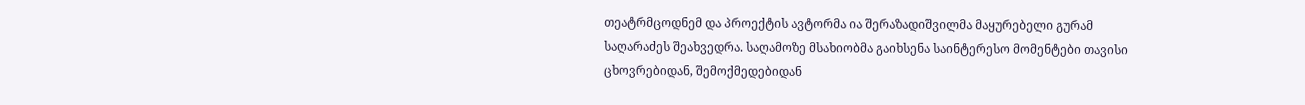თეატრმცოდნემ და პროექტის ავტორმა ია შერაზადიშვილმა მაყურებელი გურამ საღარაძეს შეახვედრა. საღამოზე მსახიობმა გაიხსენა საინტერესო მომენტები თავისი ცხოვრებიდან, შემოქმედებიდან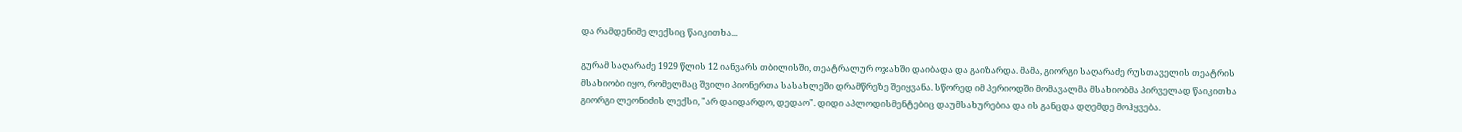და რამდენიმე ლექსიც წაიკითხა...

გურამ საღარაძე 1929 წლის 12 იანვარს თბილისში, თეატრალურ ოჯახში დაიბადა და გაიზარდა. მამა, გიორგი საღარაძე რუსთაველის თეატრის მსახიობი იყო, რომელმაც შვილი პიონერთა სასახლეში დრამწრეზე შეიყვანა. სწორედ იმ პერიოდში მომავალმა მსახიობმა პირველად წაიკითხა გიორგი ლეონიძის ლექსი, "არ დაიდარდო, დედაო". დიდი აპლოდისმენტებიც დაუმსახურებია და ის განცდა დღემდე მოჰყვება.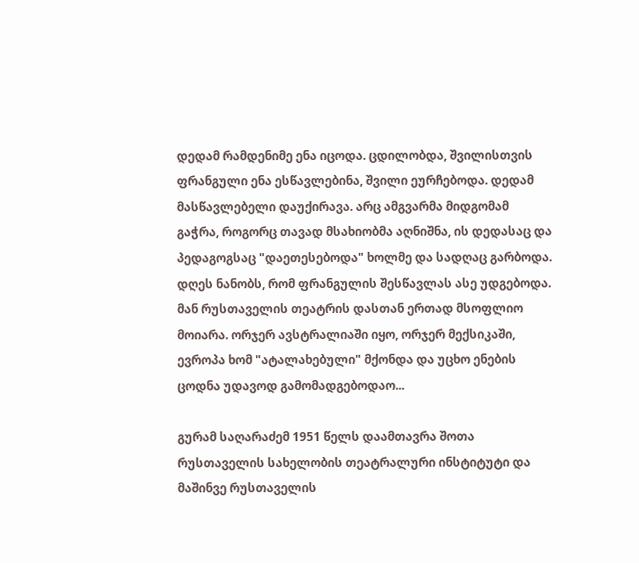დედამ რამდენიმე ენა იცოდა. ცდილობდა, შვილისთვის ფრანგული ენა ესწავლებინა, შვილი ეურჩებოდა. დედამ მასწავლებელი დაუქირავა. არც ამგვარმა მიდგომამ გაჭრა, როგორც თავად მსახიობმა აღნიშნა, ის დედასაც და პედაგოგსაც "დაეთესებოდა" ხოლმე და სადღაც გარბოდა. დღეს ნანობს, რომ ფრანგულის შესწავლას ასე უდგებოდა. მან რუსთაველის თეატრის დასთან ერთად მსოფლიო მოიარა. ორჯერ ავსტრალიაში იყო, ორჯერ მექსიკაში, ევროპა ხომ "ატალახებული" მქონდა და უცხო ენების ცოდნა უდავოდ გამომადგებოდაო...

გურამ საღარაძემ 1951 წელს დაამთავრა შოთა რუსთაველის სახელობის თეატრალური ინსტიტუტი და მაშინვე რუსთაველის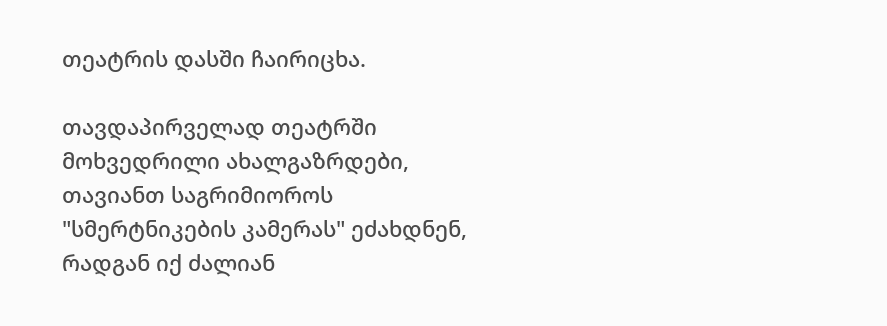თეატრის დასში ჩაირიცხა.

თავდაპირველად თეატრში მოხვედრილი ახალგაზრდები, თავიანთ საგრიმიოროს "სმერტნიკების კამერას" ეძახდნენ, რადგან იქ ძალიან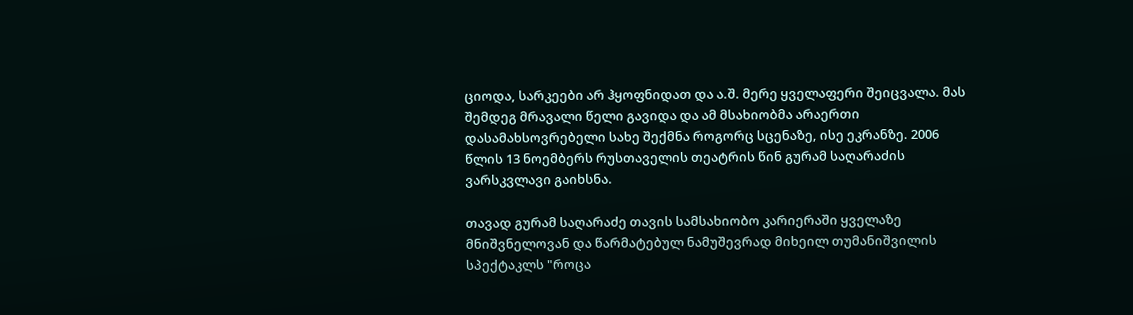ციოდა, სარკეები არ ჰყოფნიდათ და ა.შ. მერე ყველაფერი შეიცვალა. მას შემდეგ მრავალი წელი გავიდა და ამ მსახიობმა არაერთი დასამახსოვრებელი სახე შექმნა როგორც სცენაზე, ისე ეკრანზე. 2006 წლის 13 ნოემბერს რუსთაველის თეატრის წინ გურამ საღარაძის ვარსკვლავი გაიხსნა.

თავად გურამ საღარაძე თავის სამსახიობო კარიერაში ყველაზე მნიშვნელოვან და წარმატებულ ნამუშევრად მიხეილ თუმანიშვილის სპექტაკლს "როცა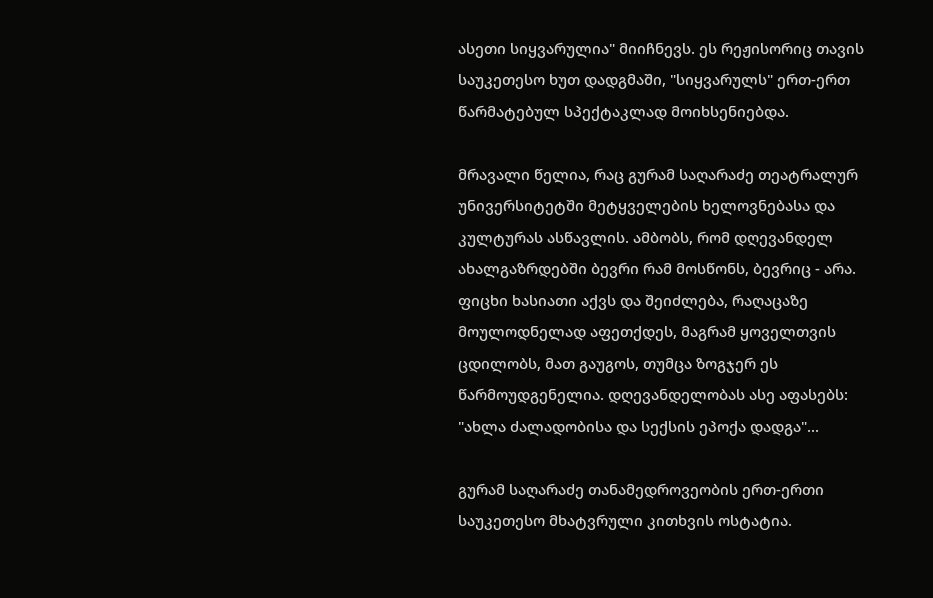ასეთი სიყვარულია" მიიჩნევს. ეს რეჟისორიც თავის საუკეთესო ხუთ დადგმაში, "სიყვარულს" ერთ-ერთ წარმატებულ სპექტაკლად მოიხსენიებდა.

მრავალი წელია, რაც გურამ საღარაძე თეატრალურ უნივერსიტეტში მეტყველების ხელოვნებასა და კულტურას ასწავლის. ამბობს, რომ დღევანდელ ახალგაზრდებში ბევრი რამ მოსწონს, ბევრიც - არა. ფიცხი ხასიათი აქვს და შეიძლება, რაღაცაზე მოულოდნელად აფეთქდეს, მაგრამ ყოველთვის ცდილობს, მათ გაუგოს, თუმცა ზოგჯერ ეს წარმოუდგენელია. დღევანდელობას ასე აფასებს: "ახლა ძალადობისა და სექსის ეპოქა დადგა"...

გურამ საღარაძე თანამედროვეობის ერთ-ერთი საუკეთესო მხატვრული კითხვის ოსტატია.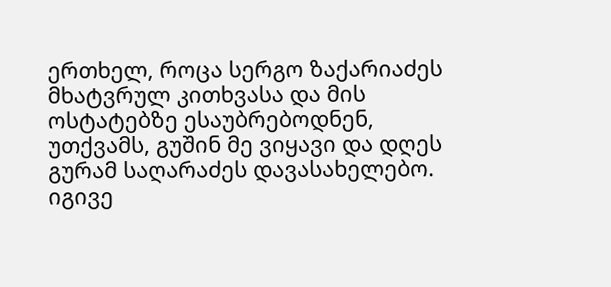ერთხელ, როცა სერგო ზაქარიაძეს მხატვრულ კითხვასა და მის ოსტატებზე ესაუბრებოდნენ, უთქვამს, გუშინ მე ვიყავი და დღეს გურამ საღარაძეს დავასახელებო. იგივე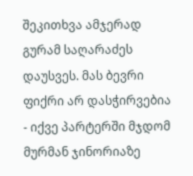შეკითხვა ამჯერად გურამ საღარაძეს დაუსვეს. მას ბევრი ფიქრი არ დასჭირვებია - იქვე პარტერში მჯდომ მურმან ჯინორიაზე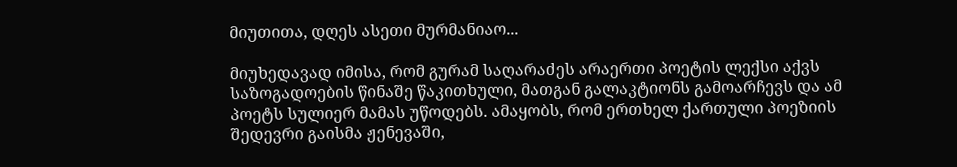მიუთითა, დღეს ასეთი მურმანიაო...

მიუხედავად იმისა, რომ გურამ საღარაძეს არაერთი პოეტის ლექსი აქვს საზოგადოების წინაშე წაკითხული, მათგან გალაკტიონს გამოარჩევს და ამ პოეტს სულიერ მამას უწოდებს. ამაყობს, რომ ერთხელ ქართული პოეზიის შედევრი გაისმა ჟენევაში,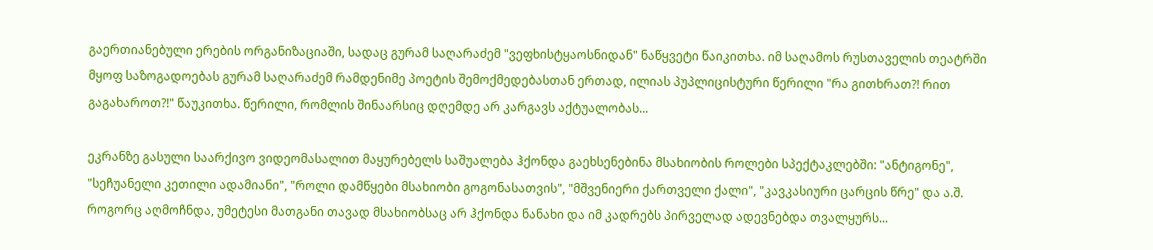გაერთიანებული ერების ორგანიზაციაში, სადაც გურამ საღარაძემ "ვეფხისტყაოსნიდან" ნაწყვეტი წაიკითხა. იმ საღამოს რუსთაველის თეატრში მყოფ საზოგადოებას გურამ საღარაძემ რამდენიმე პოეტის შემოქმედებასთან ერთად, ილიას პუპლიცისტური წერილი "რა გითხრათ?! რით გაგახაროთ?!" წაუკითხა. წერილი, რომლის შინაარსიც დღემდე არ კარგავს აქტუალობას...

ეკრანზე გასული საარქივო ვიდეომასალით მაყურებელს საშუალება ჰქონდა გაეხსენებინა მსახიობის როლები სპექტაკლებში: "ანტიგონე", "სეჩუანელი კეთილი ადამიანი", "როლი დამწყები მსახიობი გოგონასათვის", "მშვენიერი ქართველი ქალი", "კავკასიური ცარცის წრე" და ა.შ. როგორც აღმოჩნდა, უმეტესი მათგანი თავად მსახიობსაც არ ჰქონდა ნანახი და იმ კადრებს პირველად ადევნებდა თვალყურს...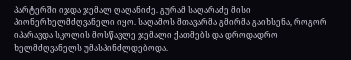პარტერში იჯდა ჯემალ ღაღანიძე. გურამ საღარაძე მისი პიონერხელმძღვანელი იყო. საღამოს მთავარმა გმირმა გაიხსენა, როგორ იპარავდა სკოლის მოსწავლე ჯემალი ქათმებს და დროდადრო ხელმძღვანელს უმასპინძლდებოდა.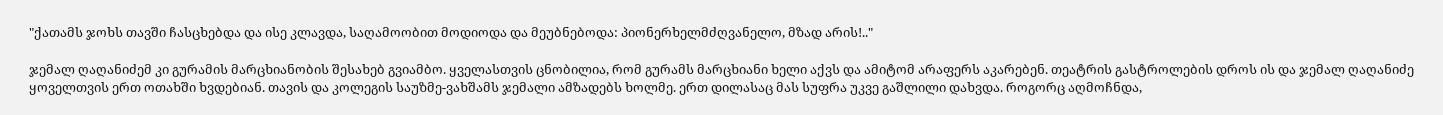"ქათამს ჯოხს თავში ჩასცხებდა და ისე კლავდა, საღამოობით მოდიოდა და მეუბნებოდა: პიონერხელმძღვანელო, მზად არის!.."

ჯემალ ღაღანიძემ კი გურამის მარცხიანობის შესახებ გვიამბო. ყველასთვის ცნობილია, რომ გურამს მარცხიანი ხელი აქვს და ამიტომ არაფერს აკარებენ. თეატრის გასტროლების დროს ის და ჯემალ ღაღანიძე ყოველთვის ერთ ოთახში ხვდებიან. თავის და კოლეგის საუზმე-ვახშამს ჯემალი ამზადებს ხოლმე. ერთ დილასაც მას სუფრა უკვე გაშლილი დახვდა. როგორც აღმოჩნდა,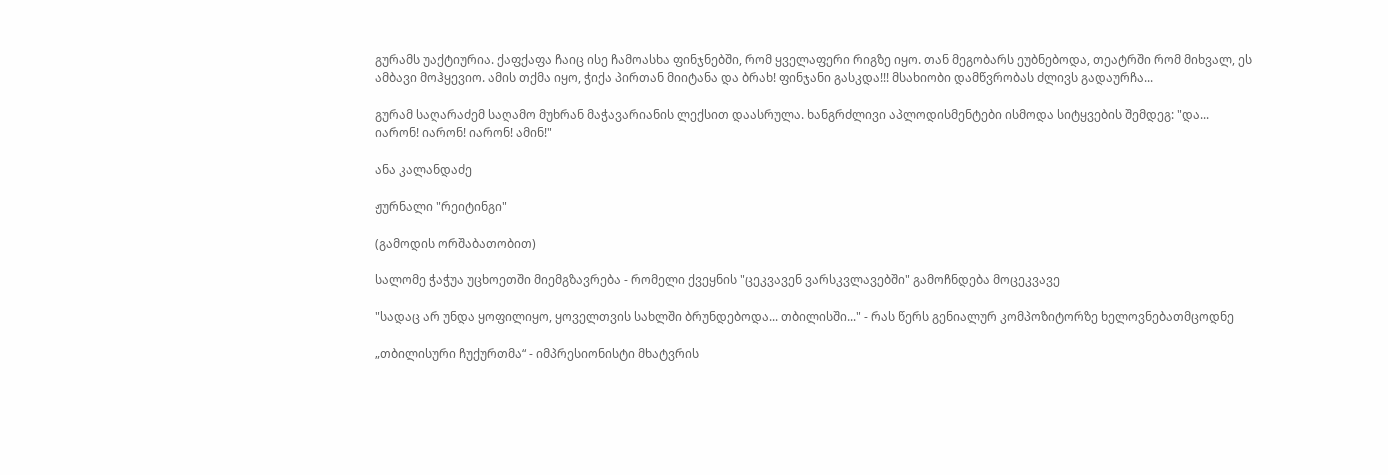გურამს უაქტიურია. ქაფქაფა ჩაიც ისე ჩამოასხა ფინჯნებში, რომ ყველაფერი რიგზე იყო. თან მეგობარს ეუბნებოდა, თეატრში რომ მიხვალ, ეს ამბავი მოჰყევიო. ამის თქმა იყო, ჭიქა პირთან მიიტანა და ბრახ! ფინჯანი გასკდა!!! მსახიობი დამწვრობას ძლივს გადაურჩა...

გურამ საღარაძემ საღამო მუხრან მაჭავარიანის ლექსით დაასრულა. ხანგრძლივი აპლოდისმენტები ისმოდა სიტყვების შემდეგ: "და... იარონ! იარონ! იარონ! ამინ!"

ანა კალანდაძე

ჟურნალი "რეიტინგი"

(გამოდის ორშაბათობით)

სალომე ჭაჭუა უცხოეთში მიემგზავრება - რომელი ქვეყნის "ცეკვავენ ვარსკვლავებში" გამოჩნდება მოცეკვავე

"სადაც არ უნდა ყოფილიყო, ყოველთვის სახლში ბრუნდებოდა... თბილისში..." - რას წერს გენიალურ კომპოზიტორზე ხელოვნებათმცოდნე

„თბილისური ჩუქურთმა“ - იმპრესიონისტი მხატვრის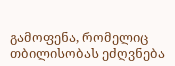გამოფენა, რომელიც თბილისობას ეძღვნება